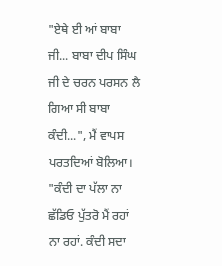"ਏਥੇ ਈ ਆਂ ਬਾਬਾ ਜੀ... ਬਾਬਾ ਦੀਪ ਸਿੰਘ ਜੀ ਦੇ ਚਰਨ ਪਰਸਨ ਲੈ ਗਿਆ ਸੀ ਬਾਬਾ ਕੰਦੀ...", ਮੈਂ ਵਾਪਸ ਪਰਤਦਿਆਂ ਬੋਲਿਆ।
"ਕੰਦੀ ਦਾ ਪੱਲਾ ਨਾ ਛੱਡਿਓ ਪੁੱਤਰੋ ਮੈਂ ਰਹਾਂ ਨਾ ਰਹਾਂ. ਕੰਦੀ ਸਦਾ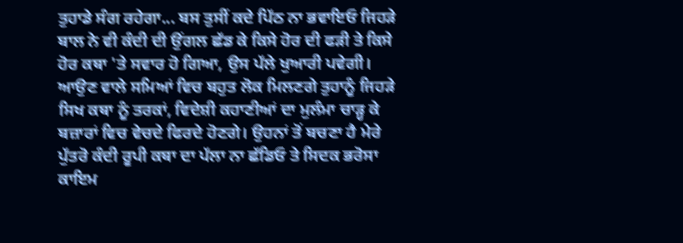ਤੁਹਾਡੇ ਸੰਗ ਰਹੇਗਾ... ਬਸ ਤੁਸੀਂ ਕਦੇ ਪਿੱਠ ਨਾ ਭਵਾਇਓ ਜਿਹੜੇ ਬਾਲ ਨੇ ਵੀ ਕੰਦੀ ਦੀ ਉਂਗਲ ਛੱਡ ਕੇ ਕਿਸੇ ਹੋਰ ਦੀ ਫੜੀ ਤੇ ਕਿਸੇ ਹੋਰ ਕਥਾ 'ਤੇ ਸਵਾਰ ਹੋ ਗਿਆ, ਉਸ ਪੱਲੇ ਖੁਆਰੀ ਪਵੇਗੀ। ਆਉਣ ਵਾਲੇ ਸਮਿਆਂ ਵਿਚ ਬਹੁਤ ਲੋਕ ਮਿਲਣਗੇ ਤੁਹਾਨੂੰ ਜਿਹੜੇ ਸਿਖ ਕਥਾ ਨੂੰ ਤਰਕਾਂ, ਵਿਦੇਸ਼ੀ ਕਹਾਣੀਆਂ ਦਾ ਮੁਲੰਮਾ ਚਾੜ੍ਹ ਕੇ ਬਜ਼ਾਰਾਂ ਵਿਚ ਵੇਚਦੇ ਫਿਰਦੇ ਹੋਣਗੇ। ਉਹਨਾਂ ਤੋਂ ਬਚਣਾ ਹੈ ਮੇਰੇ ਪੁੱਤਰੋ ਕੰਦੀ ਰੂਪੀ ਕਥਾ ਦਾ ਪੱਲਾ ਨਾ ਛੱਡਿਓ ਤੇ ਸਿਦਕ ਭਰੋਸਾ ਕਾਇਮ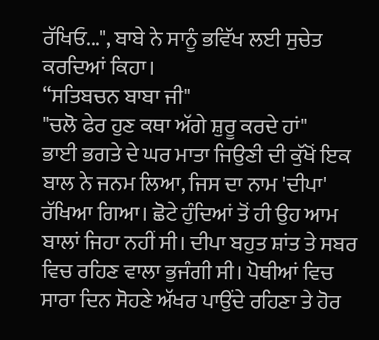ਰੱਖਿਓ...", ਬਾਬੇ ਨੇ ਸਾਨੂੰ ਭਵਿੱਖ ਲਈ ਸੁਚੇਤ ਕਰਦਿਆਂ ਕਿਹਾ।
“ਸਤਿਬਚਨ ਬਾਬਾ ਜੀ"
"ਚਲੋ ਫੇਰ ਹੁਣ ਕਥਾ ਅੱਗੇ ਸ਼ੁਰੂ ਕਰਦੇ ਹਾਂ"
ਭਾਈ ਭਗਤੇ ਦੇ ਘਰ ਮਾਤਾ ਜਿਉਣੀ ਦੀ ਕੁੱਖੋਂ ਇਕ ਬਾਲ ਨੇ ਜਨਮ ਲਿਆ, ਜਿਸ ਦਾ ਨਾਮ 'ਦੀਪਾ' ਰੱਖਿਆ ਗਿਆ। ਛੋਟੇ ਹੁੰਦਿਆਂ ਤੋਂ ਹੀ ਉਹ ਆਮ ਬਾਲਾਂ ਜਿਹਾ ਨਹੀਂ ਸੀ। ਦੀਪਾ ਬਹੁਤ ਸ਼ਾਂਤ ਤੇ ਸਬਰ ਵਿਚ ਰਹਿਣ ਵਾਲਾ ਭੁਜੰਗੀ ਸੀ। ਪੋਥੀਆਂ ਵਿਚ ਸਾਰਾ ਦਿਨ ਸੋਹਣੇ ਅੱਖਰ ਪਾਉਂਦੇ ਰਹਿਣਾ ਤੇ ਹੋਰ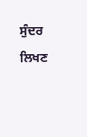ਸੁੰਦਰ ਲਿਖਣ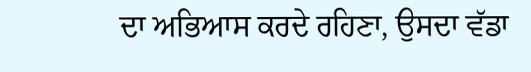ਦਾ ਅਭਿਆਸ ਕਰਦੇ ਰਹਿਣਾ, ਉਸਦਾ ਵੱਡਾ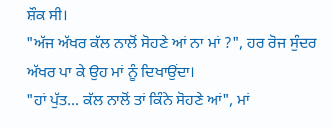ਸ਼ੌਕ ਸੀ।
"ਅੱਜ ਅੱਖਰ ਕੱਲ ਨਾਲੋਂ ਸੋਹਣੇ ਆਂ ਨਾ ਮਾਂ ?", ਹਰ ਰੋਜ ਸੁੰਦਰ ਅੱਖਰ ਪਾ ਕੇ ਉਹ ਮਾਂ ਨੂੰ ਦਿਖਾਉਂਦਾ।
"ਹਾਂ ਪੁੱਤ... ਕੱਲ ਨਾਲੋਂ ਤਾਂ ਕਿੰਨੇ ਸੋਹਣੇ ਆਂ", ਮਾਂ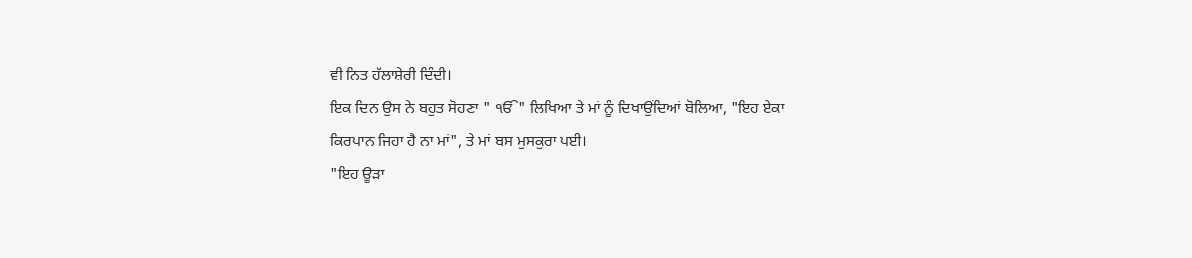ਵੀ ਨਿਤ ਹੱਲਾਸ਼ੇਰੀ ਦਿੰਦੀ।
ਇਕ ਦਿਨ ਉਸ ਨੇ ਬਹੁਤ ਸੋਹਣਾ " ੴ" ਲਿਖਿਆ ਤੇ ਮਾਂ ਨੂੰ ਦਿਖਾਉਂਦਿਆਂ ਬੋਲਿਆ, "ਇਹ ਏਕਾ ਕਿਰਪਾਨ ਜਿਹਾ ਹੈ ਨਾ ਮਾਂ", ਤੇ ਮਾਂ ਬਸ ਮੁਸਕੁਰਾ ਪਈ।
"ਇਹ ਊੜਾ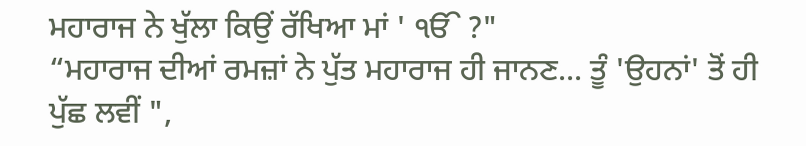ਮਹਾਰਾਜ ਨੇ ਖੁੱਲਾ ਕਿਉਂ ਰੱਖਿਆ ਮਾਂ ' ੴ ?"
“ਮਹਾਰਾਜ ਦੀਆਂ ਰਮਜ਼ਾਂ ਨੇ ਪੁੱਤ ਮਹਾਰਾਜ ਹੀ ਜਾਨਣ... ਤੂੰ 'ਉਹਨਾਂ' ਤੋਂ ਹੀ ਪੁੱਛ ਲਵੀਂ ",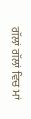ਗੱਲਾਂ ਗੱਲਾਂ ਵਿਚ ਮਾਂ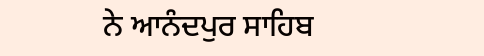ਨੇ ਆਨੰਦਪੁਰ ਸਾਹਿਬ